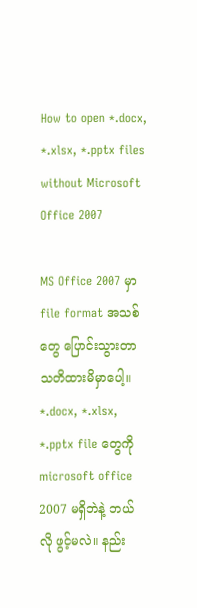How to open *.docx, *.xlsx, *.pptx files without Microsoft Office 2007

MS Office 2007 မှာ file format အသစ်တွေ ပြောင်းသွားတာ သတိထားမိမှာပေါ့။
*.docx, *.xlsx, *.pptx file တွေကို microsoft office 2007 မရှိဘဲနဲ့ ဘယ်လို ဖွင့်မလဲ။ နည်း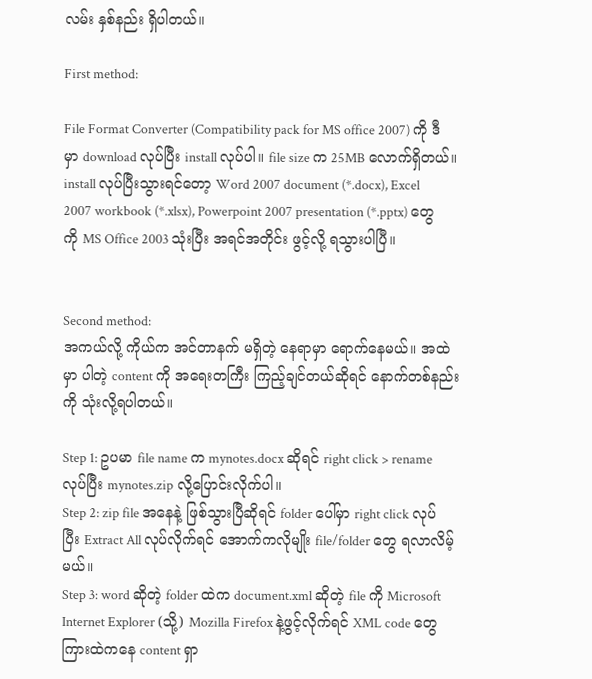လမ်း နှစ်နည်း ရှိပါတယ်။

First method:

File Format Converter (Compatibility pack for MS office 2007) ကို ဒီမှာ download လုပ်ပြီး install လုပ်ပါ။ file size က 25MB လောက်ရှိတယ်။ install လုပ်ပြီးသွားရင်တော့ Word 2007 document (*.docx), Excel 2007 workbook (*.xlsx), Powerpoint 2007 presentation (*.pptx) တွေကို MS Office 2003 သုံးပြီး အရင်အတိုင်း ဖွင့်လို့ ရသွားပါပြီ။


Second method:
အကယ်လို့ ကိုယ်က အင်တာနက် မရှိတဲ့ နေရာမှာ ရောက်နေမယ်။ အထဲမှာ ပါတဲ့ content ကို အရေးတကြီး ကြည့်ချင်တယ်ဆိုရင် နောက်တစ်နည်းကို သုံးလို့ရပါတယ်။

Step 1: ဥပမာ file name က mynotes.docx ဆိုရင် right click > rename လုပ်ပြီး mynotes.zip လို့ပြောင်းလိုက်ပါ။
Step 2: zip file အနေနဲ့ ဖြစ်သွားပြီဆိုရင် folder ပေါ်မှာ right click လုပ်ပြီး Extract All လုပ်လိုက်ရင် အောက်ကလိုမျိုး file/folder တွေ ရလာလိမ့်မယ်။
Step 3: word ဆိုတဲ့ folder ထဲက document.xml ဆိုတဲ့ file ကို Microsoft Internet Explorer (သို့) Mozilla Firefox နဲ့ဖွင့်လိုက်ရင် XML code တွေ ကြားထဲကနေ content ရှာ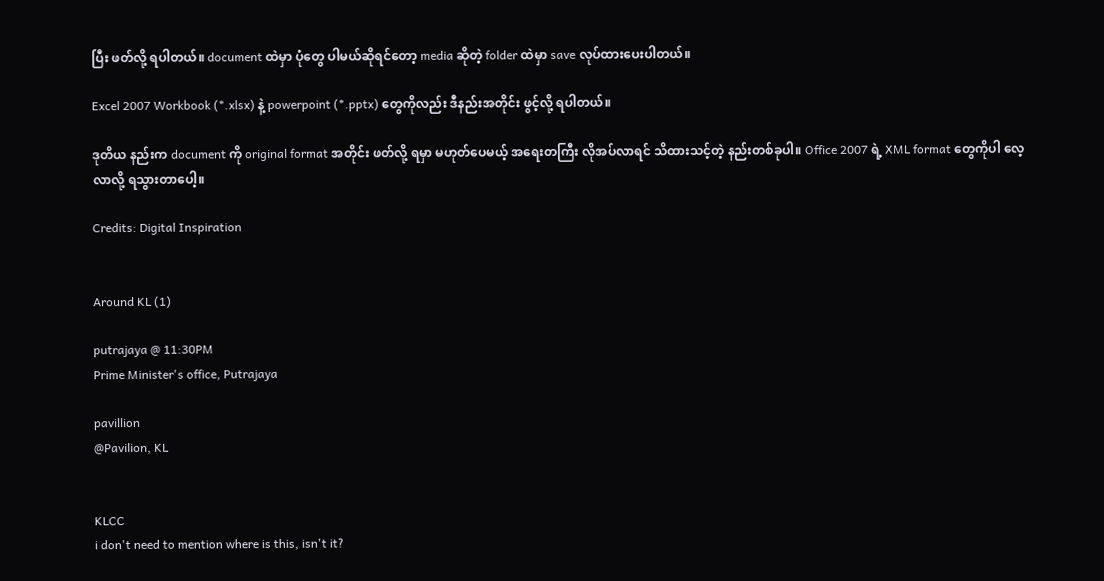ပြီး ဖတ်လို့ ရပါတယ်။ document ထဲမှာ ပုံတွေ ပါမယ်ဆိုရင်တော့ media ဆိုတဲ့ folder ထဲမှာ save လုပ်ထားပေးပါတယ်။

Excel 2007 Workbook (*.xlsx) နဲ့ powerpoint (*.pptx) တွေကိုလည်း ဒီနည်းအတိုင်း ဖွင့်လို့ ရပါတယ်။

ဒုတိယ နည်းက document ကို original format အတိုင်း ဖတ်လို့ ရမှာ မဟုတ်ပေမယ့် အရေးတကြီး လိုအပ်လာရင် သိထားသင့်တဲ့ နည်းတစ်ခုပါ။ Office 2007 ရဲ့ XML format တွေကိုပါ လေ့လာလို့ ရသွားတာပေါ့။

Credits: Digital Inspiration


Around KL (1)

putrajaya @ 11:30PM
Prime Minister's office, Putrajaya

pavillion
@Pavilion, KL


KLCC
i don't need to mention where is this, isn't it?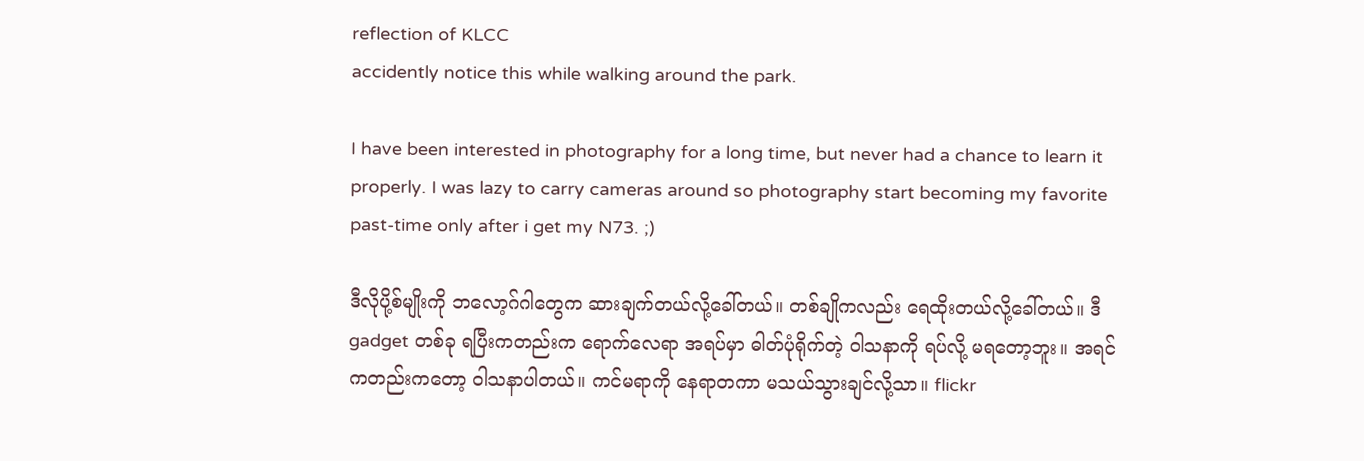reflection of KLCC
accidently notice this while walking around the park.

I have been interested in photography for a long time, but never had a chance to learn it properly. I was lazy to carry cameras around so photography start becoming my favorite past-time only after i get my N73. ;)

ဒီလိုပို့စ်မျိုးကို ဘလော့ဂ်ဂါတွေက ဆားချက်တယ်လို့ခေါ်တယ်။ တစ်ချိုကလည်း ရေထိုးတယ်လို့ခေါ်တယ်။ ဒီ gadget တစ်ခု ရပြီးကတည်းက ရောက်လေရာ အရပ်မှာ ဓါတ်ပုံရိုက်တဲ့ ဝါသနာကို ရပ်လို့ မရတော့ဘူး။ အရင်ကတည်းကတော့ ဝါသနာပါတယ်။ ကင်မရာကို နေရာတကာ မသယ်သွားချင်လို့သာ။ flickr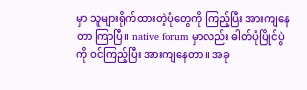မှာ သူများရိုက်ထားတဲ့ပုံတွေကို ကြည့်ပြီး အားကျနေတာ ကြာပြီ။ native forum မှာလည်း ဓါတ်ပုံပြိုင်ပွဲကို ဝင်ကြည့်ပြီး အားကျနေတာ။ အခု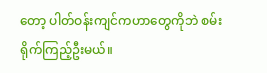တော့ ပါတ်ဝန်းကျင်ကဟာတွေကိုဘဲ စမ်းရိုက်ကြည့်ဦးမယ်။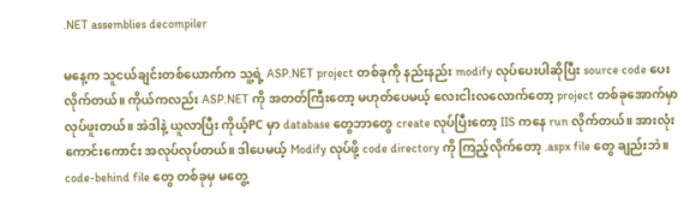.NET assemblies decompiler

မနေ့က သူငယ်ချင်းတစ်ယောက်က သူ့ရဲ့ ASP.NET project တစ်ခုကို နည်းနည်း modify လုပ်ပေးပါဆိုပြီး source code ပေးလိုက်တယ်။ ကိုယ်ကလည်း ASP.NET ကို အတတ်ကြီးတော့ မဟုတ်ပေမယ့် လေးငါးလလောက်တော့ project တစ်ခုအောက်မှာ လုပ်ဖူးတယ်။ အဲဒါနဲ့ ယူလာပြီး ကိုယ့်PC မှာ database တွေဘာတွေ create လုပ်ပြီးတော့ IIS ကနေ run လိုက်တယ်။ အားလုံး ကောင်းကောင်း အလုပ်လုပ်တယ်။ ဒါပေမယ့် Modify လုပ်ဖို့ code directory ကို ကြည့်လိုက်တော့ .aspx file တွေ ချည်းဘဲ။ code-behind file တွေ တစ်ခုမှ မတွေ့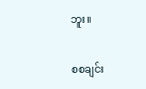ဘူး။

စစချင်း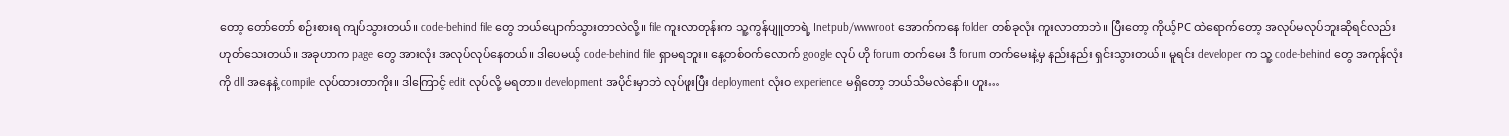တော့ တော်တော် စဉ်းစားရ ကျပ်သွားတယ်။ code-behind file တွေ ဘယ်ပျောက်သွားတာလဲလို့။ file ကူးလာတုန်းက သူ့ကွန်ပျူတာရဲ့ Inetpub/wwwroot အောက်ကနေ folder တစ်ခုလုံး ကူးလာတာဘဲ။ ပြီးတော့ ကိုယ့်PC ထဲရောက်တော့ အလုပ်မလုပ်ဘူးဆိုရင်လည်း ဟုတ်သေးတယ်။ အခုဟာက page တွေ အားလုံး အလုပ်လုပ်နေတယ်။ ဒါပေမယ့် code-behind file ရှာမရဘူး။ နေ့တစ်ဝက်လောက် google လုပ် ဟို forum တက်မေး ဒီ forum တက်မေးနဲ့မှ နည်းနည်း ရှင်းသွားတယ်။ မူရင်း developer က သူ့ code-behind တွေ အကုန်လုံးကို dll အနေနဲ့ compile လုပ်ထားတာကိုး။ ဒါကြောင့် edit လုပ်လို့ မရတာ။ development အပိုင်းမှာဘဲ လုပ်ဖူးပြီး deployment လုံးဝ experience မရှိတော့ ဘယ်သိမလဲနော်။ ဟူး…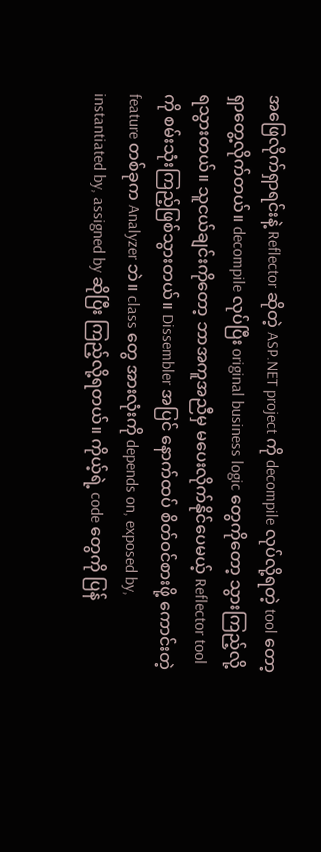အဖြေလိုက်ရှာရင်းနဲ့ Reflector ဆိုတဲ့ ASP.NET project ကို decompile လုပ်လို့ရတဲ့ tool တော့ ရှာတွေ့လိုက်တယ်။ decompile လုပ်ပြီး original business logic တွေကိုတော့ သွားကြည့်လို့ ရသွားတယ်။ သူငယ်ချင်းကိုတော့ ဘာအကူအညီမှ မပေးလိုက်နိုင်ပေမယ့် Reflector tool ကို စမ်းသုံးကြည့်ဖြစ်သွားတယ်။ Dissembler အပြင် နောက်ထပ် စိတ်ဝင်စားဖို့ ကောင်းတဲ့ feature တစ်ခုက Analyzer ဘဲ။ class တွေ အားလုံးကို depends on, exposed by, instantiated by, assigned by ဆိုပြီး ကြည့်လို့ရတယ်။ ကိုယ့်ရဲ့ code တွေကို ပြန်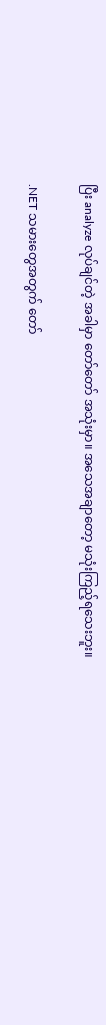ပြီး analyze လုပ်ချင်တဲ့ အခါမှာ တော်တော် အသုံးမှာ။ အသေအချာတော့ မသုံးကြည့်ရသေးဘူး။

.NET သမားတွေအတွက် တော်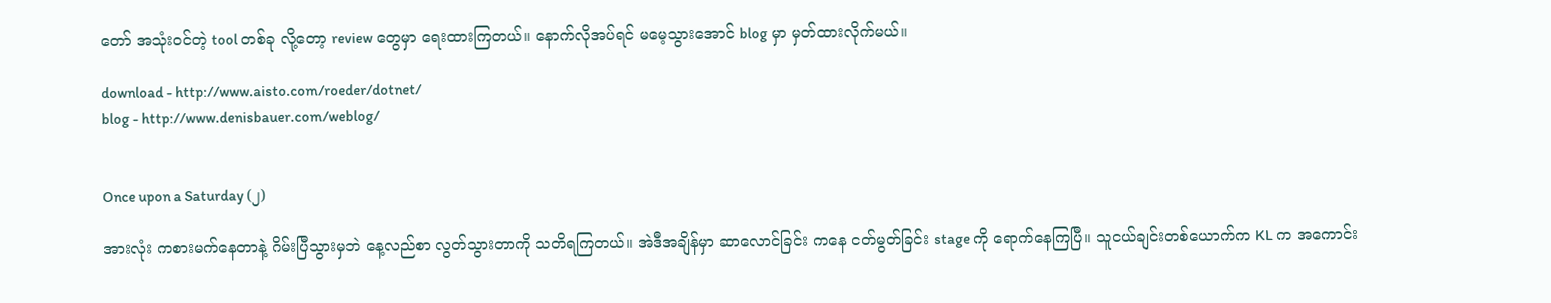တော် အသုံးဝင်တဲ့ tool တစ်ခု လို့တော့ review တွေမှာ ရေးထားကြတယ်။ နောက်လိုအပ်ရင် မမေ့သွားအောင် blog မှာ မှတ်ထားလိုက်မယ်။

download - http://www.aisto.com/roeder/dotnet/
blog - http://www.denisbauer.com/weblog/


Once upon a Saturday (၂)

အားလုံး ကစားမက်နေတာနဲ့ ဂိမ်းပြီသွားမှဘဲ နေ့လည်စာ လွတ်သွားတာကို သတိရကြတယ်။ အဲဒီအချိန်မှာ ဆာလောင်ခြင်း ကနေ ငတ်မွတ်ခြင်း stage ကို ရောက်နေကြပြီ။ သူငယ်ချင်းတစ်ယောက်က KL က အကောင်း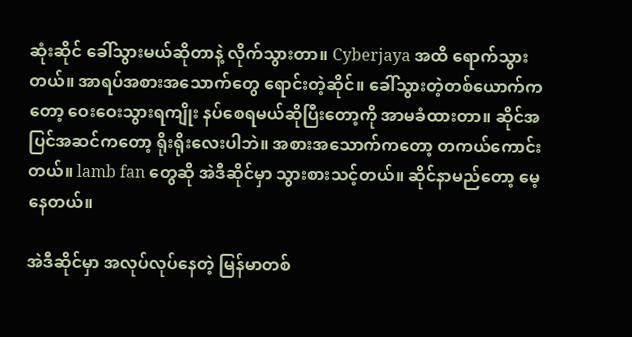ဆုံးဆိုင် ခေါ်သွားမယ်ဆိုတာနဲ့ လိုက်သွားတာ။ Cyberjaya အထိ ရောက်သွားတယ်။ အာရပ်အစားအသောက်တွေ ရောင်းတဲ့ဆိုင်။ ခေါ်သွားတဲ့တစ်ယောက်ကတော့ ဝေးဝေးသွားရကျိုး နပ်စေရမယ်ဆိုပြီးတော့ကို အာမခံထားတာ။ ဆိုင်အပြင်အဆင်ကတော့ ရိုးရိုးလေးပါဘဲ။ အစားအသောက်ကတော့ တကယ်ကောင်းတယ်။ lamb fan တွေဆို အဲဒီဆိုင်မှာ သွားစားသင့်တယ်။ ဆိုင်နာမည်တော့ မေ့နေတယ်။

အဲဒီဆိုင်မှာ အလုပ်လုပ်နေတဲ့ မြန်မာတစ်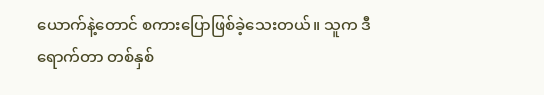ယောက်နဲ့တောင် စကားပြောဖြစ်ခဲ့သေးတယ်။ သူက ဒီရောက်တာ တစ်နှစ်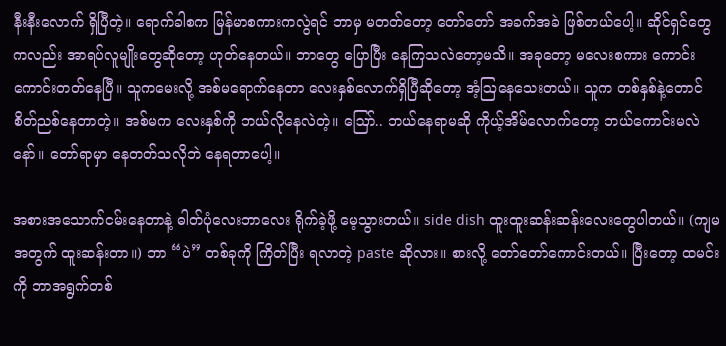နီးနီးလောက် ရှိပြီတဲ့။ ရောက်ခါစက မြန်မာစကားကလွဲရင် ဘာမှ မတတ်တော့ တော်တော် အခက်အခဲ ဖြစ်တယ်ပေါ့။ ဆိုင်ရှင်တွေကလည်း အာရပ်လူမျိုးတွေဆိုတော့ ဟုတ်နေတယ်။ ဘာတွေ ပြောပြီး နေကြသလဲတော့မသိ။ အခုတော့ မလေးစကား ကောင်းကောင်းတတ်နေပြီ။ သူကမေးလို့ အစ်မရောက်နေတာ လေးနှစ်လောက်ရှိပြီဆိုတော့ အံ့ဩနေသေးတယ်။ သူက တစ်နှစ်နဲ့တောင် စိတ်ညစ်နေတာတဲ့။ အစ်မက လေးနှစ်ကို ဘယ်လိုနေလဲတဲ့။ ဪ.. ဘယ်နေရာမဆို ကိုယ့်အိမ်လောက်တော့ ဘယ်ကောင်းမလဲနော်။ တော်ရာမှာ နေတတ်သလိုဘဲ နေရတာပေါ့။

အစားအသောက်ငမ်းနေတာနဲ့ ဓါတ်ပုံလေးဘာလေး ရိုက်ခဲ့ဖို့ မေ့သွားတယ်။ side dish ထူးထူးဆန်းဆန်းလေးတွေပါတယ်။ (ကျမအတွက် ထူးဆန်းတာ။) ဘာ “ပဲ” တစ်ခုကို ကြိတ်ပြီး ရလာတဲ့ paste ဆိုလား။ စားလို့ တော်တော်ကောင်းတယ်။ ပြီးတော့ ထမင်းကို ဘာအရွက်တစ်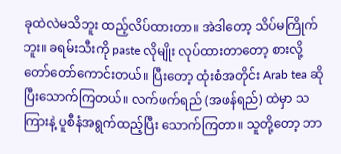ခုထဲလဲမသိဘူး ထည့်လိပ်ထားတာ။ အဲဒါတော့ သိပ်မကြိုက်ဘူး။ ခရမ်းသီးကို paste လိုမျိုး လုပ်ထားတာတော့ စားလို့တော်တော်ကောင်းတယ်။ ပြီးတော့ ထုံးစံအတိုင်း Arab tea ဆိုပြီးသောက်ကြတယ်။ လက်ဖက်ရည် (အဖန်ရည်) ထဲမှာ သကြားနဲ့ ပူစီနံအရွက်ထည့်ပြီး သောက်ကြတာ။ သူတို့တော့ ဘာ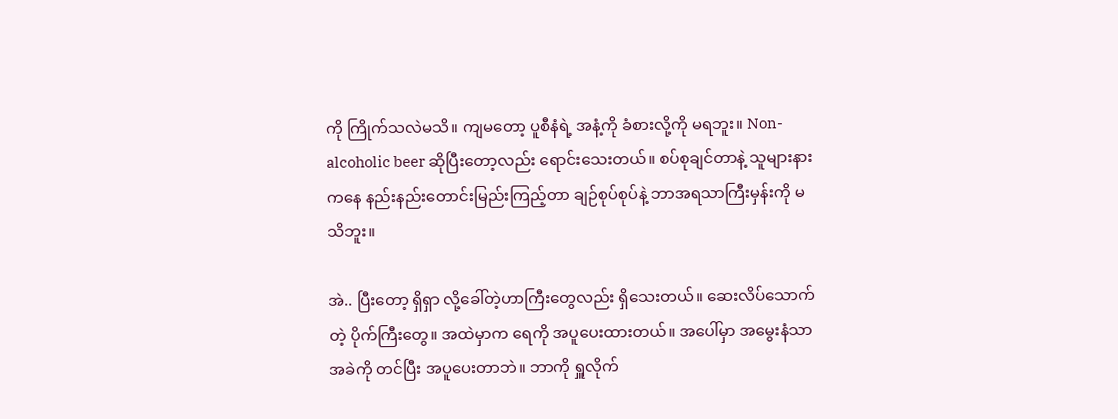ကို ကြိုက်သလဲမသိ။ ကျမတော့ ပူစီနံရဲ့ အနံ့ကို ခံစားလို့ကို မရဘူး။ Non-alcoholic beer ဆိုပြီးတော့လည်း ရောင်းသေးတယ်။ စပ်စုချင်တာနဲ့ သူများနားကနေ နည်းနည်းတောင်းမြည်းကြည့်တာ ချဉ်စုပ်စုပ်နဲ့ ဘာအရသာကြီးမှန်းကို မသိဘူး။

အဲ.. ပြီးတော့ ရှိရှာ လို့ခေါ်တဲ့ဟာကြီးတွေလည်း ရှိသေးတယ်။ ဆေးလိပ်သောက်တဲ့ ပိုက်ကြီးတွေ။ အထဲမှာက ရေကို အပူပေးထားတယ်။ အပေါ်မှာ အမွေးနံသာအခဲကို တင်ပြီး အပူပေးတာဘဲ။ ဘာကို ရှူလိုက်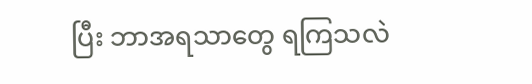ပြီး ဘာအရသာတွေ ရကြသလဲ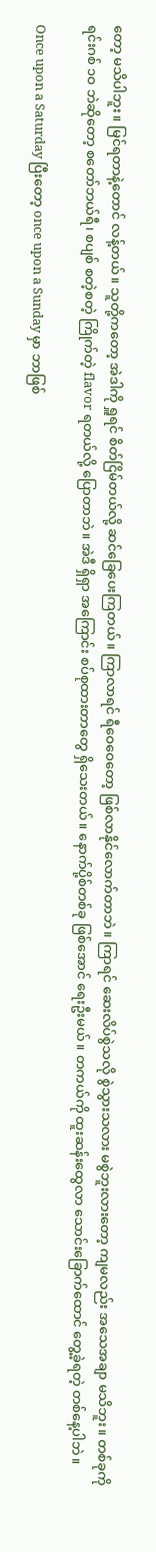တော့ မသိပါဘူး။ မြင်ရတာနဲ့တောင် လန့်တယ်။ သူတို့ကတော့ အဲဒါကို ရှူရင် စိတ်ငြိမ်တယ်လို့ ဆင်ခြေပေးကြတယ်။ ကြာလာရင် ရီဝေဝေတော့ ဖြစ်လာနိုင်လောက်တာဘဲ။ ကြာရင် ဆေးလိပ်စွဲသလို စွဲသွားသလား မစွဲဘူးလားတော့ ကျမလည်း အသေအချာ မသိဘူး။ တစ်ခုကို ရင်းဂစ် ၁ဝ ဘဲဆိုတော့ စတော်ဘယ်ရီ၊ စပျစ် စတဲ့စတဲ့ ကြိုက်တဲ့ flavor ရတယ်လို့ ပြောတာဘဲ။ အဲဒီ ရှိရှာ အကြောင်း စပ်စုထားတာတွေ ရှိသေးတယ်။ နောက်ပို့စ်တစ်ခု ဖြစ်အောင် ရေးဦးမယ်။ တကယ်ကို ထူးဆန်းထွေလာ သောင်းခြောက်ထောင် တွေ့ခဲ့ရတဲ့ တစ်နေ့ပါဘဲ။

Once upon a Saturday ပြီးတော့ once upon a Sunday မှာ ဘာဖြစ်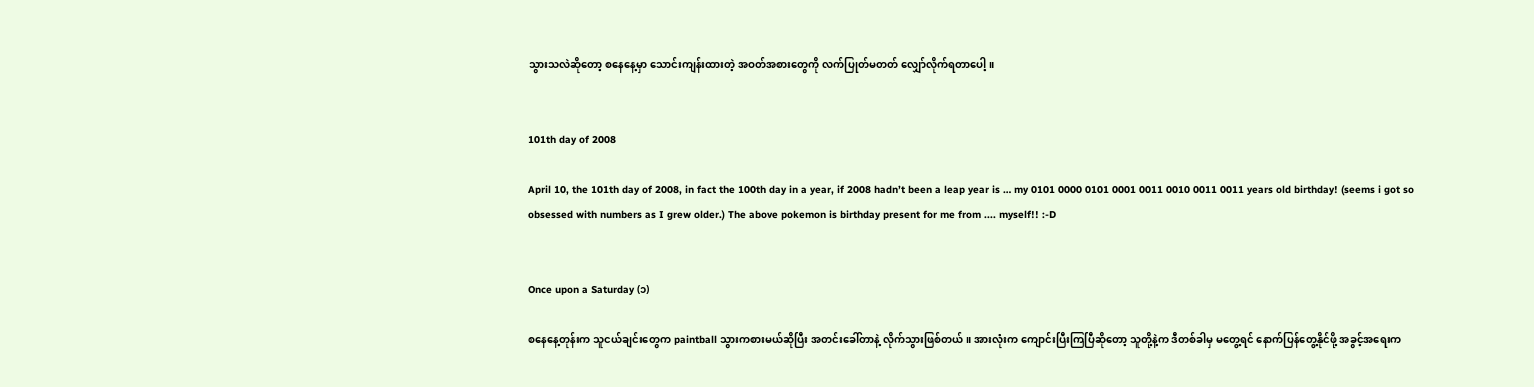သွားသလဲဆိုတော့ စနေနေ့မှာ သောင်းကျန်းထားတဲ့ အဝတ်အစားတွေကို လက်ပြုတ်မတတ် လျှော်လိုက်ရတာပေါ့။


101th day of 2008

April 10, the 101th day of 2008, in fact the 100th day in a year, if 2008 hadn’t been a leap year is … my 0101 0000 0101 0001 0011 0010 0011 0011 years old birthday! (seems i got so obsessed with numbers as I grew older.) The above pokemon is birthday present for me from .... myself!! :-D


Once upon a Saturday (၁)

စနေနေ့တုန်းက သူငယ်ချင်းတွေက paintball သွားကစားမယ်ဆိုပြီး အတင်းခေါ်တာနဲ့ လိုက်သွားဖြစ်တယ်။ အားလုံးက ကျောင်းပြီးကြပြီဆိုတော့ သူတို့နဲ့က ဒီတစ်ခါမှ မတွေ့ရင် နောက်ပြန်တွေ့နိုင်ဖို့ အခွင့်အရေးက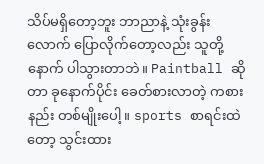သိပ်မရှိတော့ဘူး ဘာညာနဲ့ သုံးခွန်းလောက် ပြောလိုက်တော့လည်း သူတို့နောက် ပါသွားတာဘဲ။ Paintball ဆိုတာ ခုနောက်ပိုင်း ခေတ်စားလာတဲ့ ကစားနည်း တစ်မျိုးပေါ့။ sports စာရင်းထဲတော့ သွင်းထား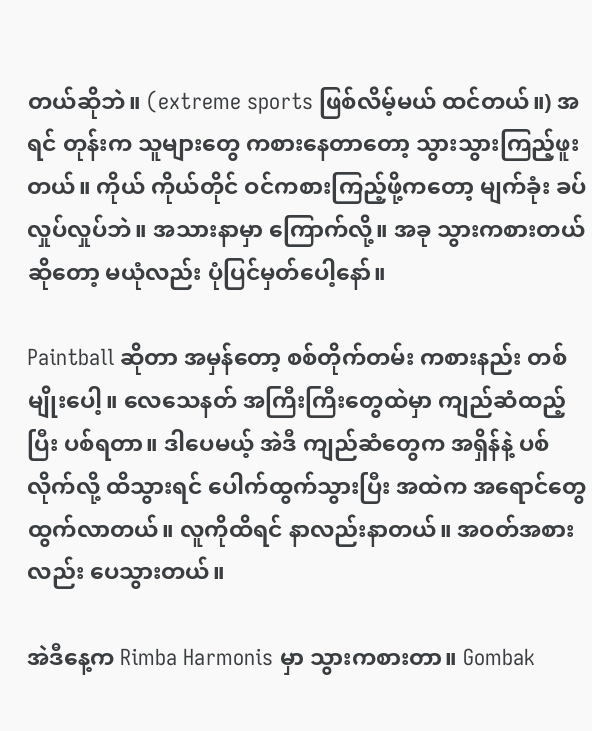တယ်ဆိုဘဲ။ (extreme sports ဖြစ်လိမ့်မယ် ထင်တယ်။) အရင် တုန်းက သူများတွေ ကစားနေတာတော့ သွားသွားကြည့်ဖူးတယ်။ ကိုယ် ကိုယ်တိုင် ဝင်ကစားကြည့်ဖို့ကတော့ မျက်ခုံး ခပ်လှုပ်လှုပ်ဘဲ။ အသားနာမှာ ကြောက်လို့။ အခု သွားကစားတယ်ဆိုတော့ မယုံလည်း ပုံပြင်မှတ်ပေါ့နော်။

Paintball ဆိုတာ အမှန်တော့ စစ်တိုက်တမ်း ကစားနည်း တစ်မျိုးပေါ့။ လေသေနတ် အကြီးကြီးတွေထဲမှာ ကျည်ဆံထည့်ပြီး ပစ်ရတာ။ ဒါပေမယ့် အဲဒီ ကျည်ဆံတွေက အရှိန်နဲ့ ပစ်လိုက်လို့ ထိသွားရင် ပေါက်ထွက်သွားပြီး အထဲက အရောင်တွေ ထွက်လာတယ်။ လူကိုထိရင် နာလည်းနာတယ်။ အဝတ်အစားလည်း ပေသွားတယ်။

အဲဒီနေ့က Rimba Harmonis မှာ သွားကစားတာ။ Gombak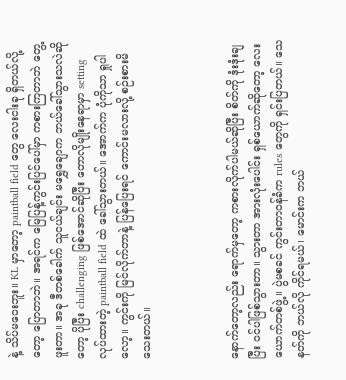နဲ့ သိပ်မဝေးဘူး။ KL မှာတော့ paintball field တွေ လေးငါးခု ရှိတယ်လို့တော့ ပြောတာဘဲ။ အရင်က မြေပြန့်ကွင်းပြင်ပေါ်မှာ ကစားကြတာဘဲ တွေ့ဖူးတာ။ အခု ဒီတစ်ခေါက် သူငယ်ချင်း မရွှေချောက ဘယ်ခေါ်သွားသလဲဆိုတော့ ပိုပြီး challenging ဖြစ်အောင်ဆိုပြီး တောလိုမျိုးနေရာမှာ setting လုပ်ထားတဲ့ paintball field ထဲ ခေါ်သွားတယ်။ အောက်က ပုံကိုသာ ရှုပါလော့။ ကွင်းကို မြင်လိုက်တာနဲ့ ပြန်ပြေးရင် ကောင်းမလားလို့ စဉ်းစားမိသေးတယ်။



နောက်တော့လည်း ရောက်မှတော့ ကစားလိုက်ပါမယ်ဆိုပြီး စိတ်ကို ဒုံးဒုံးချပြီး ဝင်ပါဖြစ်သွားတာ။ သွားတာ အားလုံးပေါင်း ရှစ်ယောက်ဆိုတော့ လေးယောက်တစ်ဖွဲ့။ ပွဲမစခင် ကွင်းတာဝန်ခံက rules တွေကို ရှင်းပြတယ်။ သေနတ်ကို ဘယ်လို ကိုင်ရမယ်၊ မောင်းက ဘယ်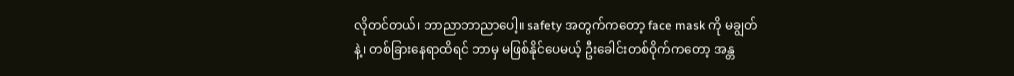လိုတင်တယ်၊ ဘာညာဘာညာပေါ့။ safety အတွက်ကတော့ face mask ကို မချွတ်နဲ့၊ တစ်ခြားနေရာထိရင် ဘာမှ မဖြစ်နိုင်ပေမယ့် ဦးခေါင်းတစ်ဝိုက်ကတော့ အန္တ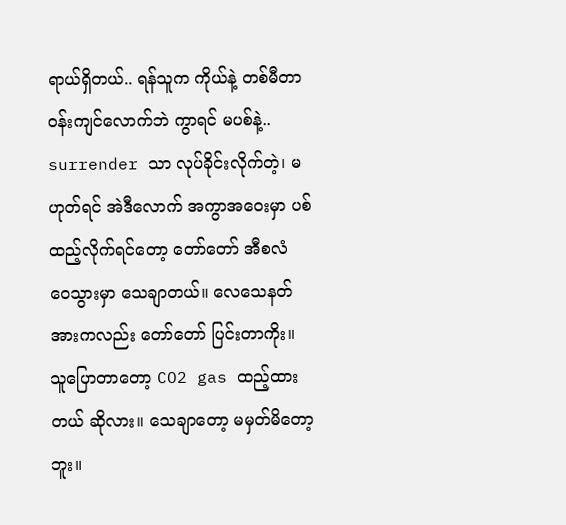ရာယ်ရှိတယ်.. ရန်သူက ကိုယ်နဲ့ တစ်မီတာဝန်းကျင်လောက်ဘဲ ကွာရင် မပစ်နဲ့.. surrender သာ လုပ်ခိုင်းလိုက်တဲ့၊ မဟုတ်ရင် အဲဒီလောက် အကွာအဝေးမှာ ပစ်ထည့်လိုက်ရင်တော့ တော်တော် အီစလံ ဝေသွားမှာ သေချာတယ်။ လေသေနတ်အားကလည်း တော်တော် ပြင်းတာကိုး။ သူပြောတာတော့ CO2 gas ထည့်ထားတယ် ဆိုလား။ သေချာတော့ မမှတ်မိတော့ဘူး။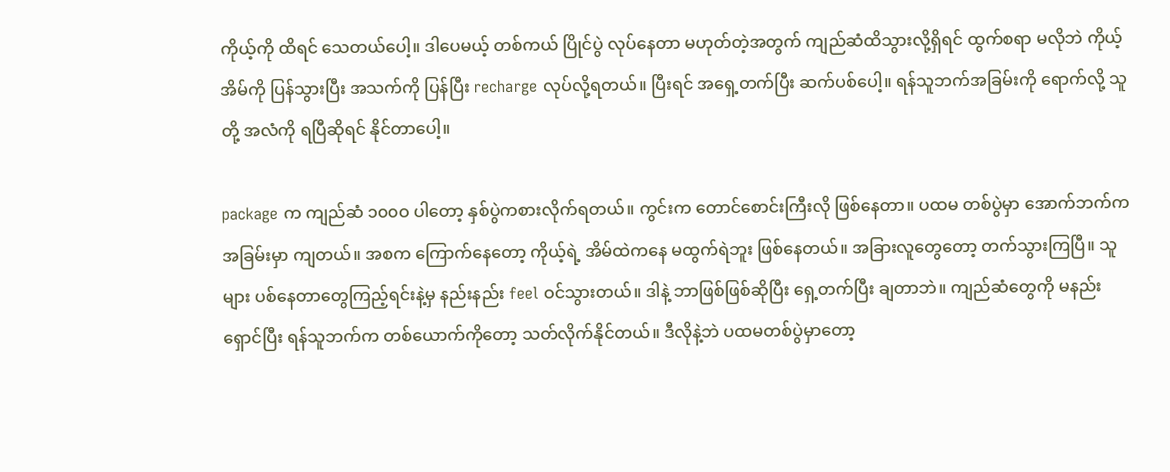ကိုယ့်ကို ထိရင် သေတယ်ပေါ့။ ဒါပေမယ့် တစ်ကယ် ပြိုင်ပွဲ လုပ်နေတာ မဟုတ်တဲ့အတွက် ကျည်ဆံထိသွားလို့ရှိရင် ထွက်စရာ မလိုဘဲ ကိုယ့်အိမ်ကို ပြန်သွားပြီး အသက်ကို ပြန်ပြီး recharge လုပ်လို့ရတယ်။ ပြီးရင် အရှေ့တက်ပြီး ဆက်ပစ်ပေါ့။ ရန်သူဘက်အခြမ်းကို ရောက်လို့ သူတို့ အလံကို ရပြီဆိုရင် နိုင်တာပေါ့။

package က ကျည်ဆံ ၁၀၀ဝ ပါတော့ နှစ်ပွဲကစားလိုက်ရတယ်။ ကွင်းက တောင်စောင်းကြီးလို ဖြစ်နေတာ။ ပထမ တစ်ပွဲမှာ အောက်ဘက်က အခြမ်းမှာ ကျတယ်။ အစက ကြောက်နေတော့ ကိုယ့်ရဲ့ အိမ်ထဲကနေ မထွက်ရဲဘူး ဖြစ်နေတယ်။ အခြားလူတွေတော့ တက်သွားကြပြီ။ သူများ ပစ်နေတာတွေကြည့်ရင်းနဲ့မှ နည်းနည်း feel ဝင်သွားတယ်။ ဒါနဲ့ ဘာဖြစ်ဖြစ်ဆိုပြီး ရှေ့တက်ပြီး ချတာဘဲ။ ကျည်ဆံတွေကို မနည်း ရှောင်ပြီး ရန်သူဘက်က တစ်ယောက်ကိုတော့ သတ်လိုက်နိုင်တယ်။ ဒီလိုနဲ့ဘဲ ပထမတစ်ပွဲမှာတော့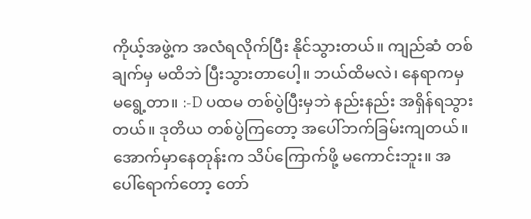ကိုယ့်အဖွဲ့က အလံရလိုက်ပြီး နိုင်သွားတယ်။ ကျည်ဆံ တစ်ချက်မှ မထိဘဲ ပြီးသွားတာပေါ့။ ဘယ်ထိမလဲ၊ နေရာကမှ မရွေ့တာ။ :-D ပထမ တစ်ပွဲပြီးမှဘဲ နည်းနည်း အရှိန်ရသွားတယ်။ ဒုတိယ တစ်ပွဲကြတော့ အပေါ်ဘက်ခြမ်းကျတယ်။ အောက်မှာနေတုန်းက သိပ်ကြောက်ဖို့ မကောင်းဘူး။ အပေါ်ရောက်တော့ တော်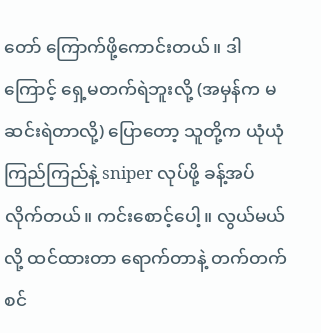တော် ကြောက်ဖို့ကောင်းတယ်။ ဒါကြောင့် ရှေ့မတက်ရဲဘူးလို့ (အမှန်က မဆင်းရဲတာလို့) ပြောတော့ သူတို့က ယုံယုံ ကြည်ကြည်နဲ့ sniper လုပ်ဖို့ ခန့်အပ်လိုက်တယ်။ ကင်းစောင့်ပေါ့။ လွယ်မယ်လို့ ထင်ထားတာ ရောက်တာနဲ့ တက်တက်စင်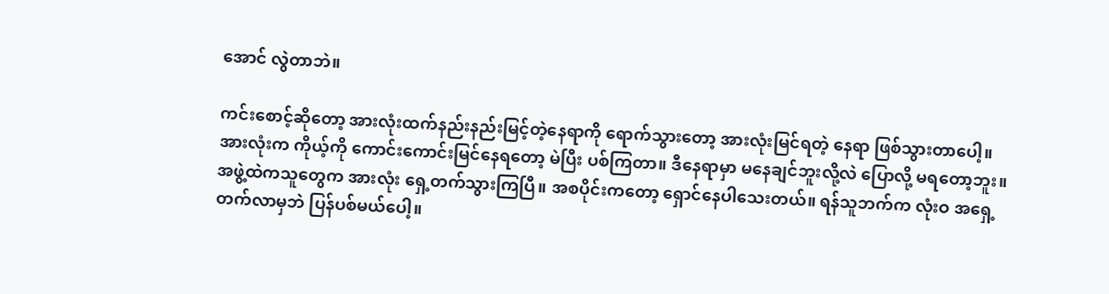အောင် လွဲတာဘဲ။

ကင်းစောင့်ဆိုတော့ အားလုံးထက်နည်းနည်းမြင့်တဲ့နေရာကို ရောက်သွားတော့ အားလုံးမြင်ရတဲ့ နေရာ ဖြစ်သွားတာပေါ့။ အားလုံးက ကိုယ့်ကို ကောင်းကောင်းမြင်နေရတော့ မဲပြီး ပစ်ကြတာ။ ဒီနေရာမှာ မနေချင်ဘူးလို့လဲ ပြောလို့ မရတော့ဘူး။ အဖွဲ့ထဲကသူတွေက အားလုံး ရှေ့တက်သွားကြပြီ။ အစပိုင်းကတော့ ရှောင်နေပါသေးတယ်။ ရန်သူဘက်က လုံးဝ အရှေ့တက်လာမှဘဲ ပြန်ပစ်မယ်ပေါ့။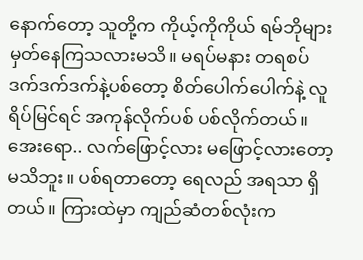နောက်တော့ သူတို့က ကိုယ့်ကိုကိုယ် ရမ်ဘိုများ မှတ်နေကြသလားမသိ။ မရပ်မနား တရစပ် ဒက်ဒက်ဒက်နဲ့ပစ်တော့ စိတ်ပေါက်ပေါက်နဲ့ လူရိပ်မြင်ရင် အကုန်လိုက်ပစ် ပစ်လိုက်တယ်။ အေးရော.. လက်ဖြောင့်လား မဖြောင့်လားတော့ မသိဘူး။ ပစ်ရတာတော့ ရေလည် အရသာ ရှိတယ်။ ကြားထဲမှာ ကျည်ဆံတစ်လုံးက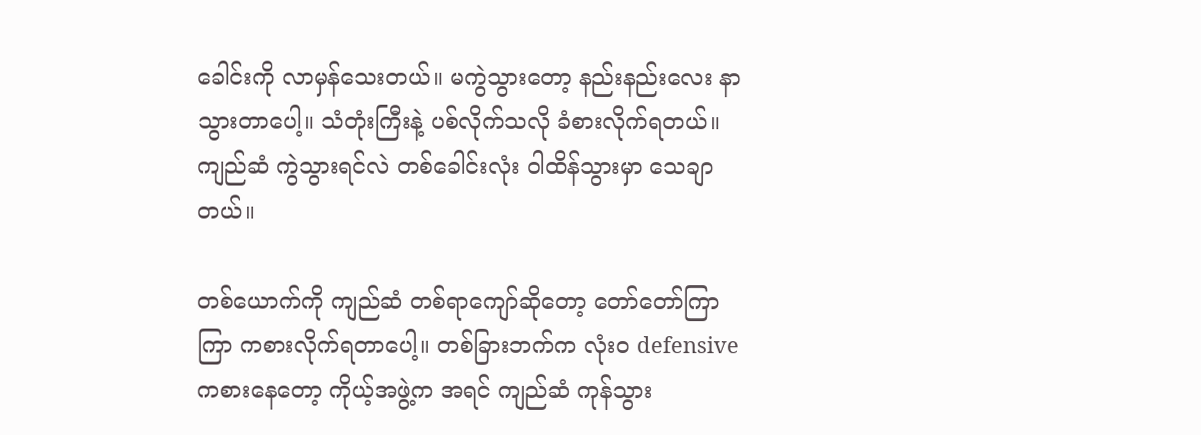ခေါင်းကို လာမှန်သေးတယ်။ မကွဲသွားတော့ နည်းနည်းလေး နာသွားတာပေါ့။ သံတုံးကြီးနဲ့ ပစ်လိုက်သလို ခံစားလိုက်ရတယ်။ ကျည်ဆံ ကွဲသွားရင်လဲ တစ်ခေါင်းလုံး ဝါထိန်သွားမှာ သေချာတယ်။

တစ်ယောက်ကို ကျည်ဆံ တစ်ရာကျော်ဆိုတော့ တော်တော်ကြာကြာ ကစားလိုက်ရတာပေါ့။ တစ်ခြားဘက်က လုံးဝ defensive ကစားနေတော့ ကိုယ့်အဖွဲ့က အရင် ကျည်ဆံ ကုန်သွား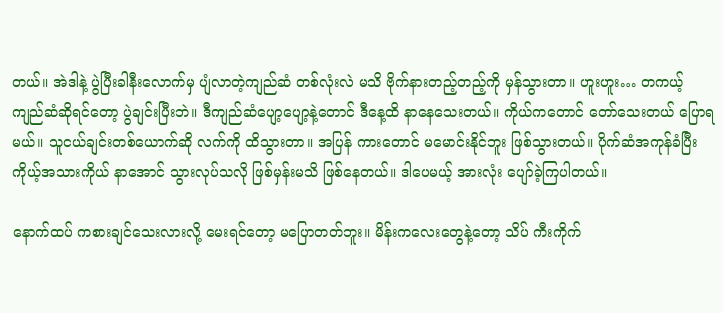တယ်။ အဲဒါနဲ့ ပွဲပြီးခါနီးလောက်မှ ပျံလာတဲ့ကျည်ဆံ တစ်လုံးလဲ မသိ ဗိုက်နားတည့်တည့်ကို မှန်သွားတာ။ ဟူးဟူး… တကယ့်ကျည်ဆံဆိုရင်တော့ ပွဲချင်းပြီးဘဲ။ ဒီကျည်ဆံပျော့ပျော့နဲ့တောင် ဒီနေ့ထိ နာနေသေးတယ်။ ကိုယ်ကတောင် တော်သေးတယ် ပြောရမယ်။ သူငယ်ချင်းတစ်ယောက်ဆို လက်ကို ထိသွားတာ။ အပြန် ကားတောင် မမောင်းနိုင်ဘူး ဖြစ်သွားတယ်။ ပိုက်ဆံအကုန်ခံပြီး ကိုယ့်အသားကိုယ် နာအောင် သွားလုပ်သလို ဖြစ်မှန်းမသိ ဖြစ်နေတယ်။ ဒါပေမယ့် အားလုံး ပျော်ခဲ့ကြပါတယ်။

နောက်ထပ် ကစားချင်သေးလားလို့ မေးရင်တော့ မပြောတတ်ဘူး။ မိန်းကလေးတွေနဲ့တော့ သိပ် ကီးကိုက်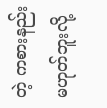တဲ့ ကစားနည်း မဟုတ်ဘူးလို့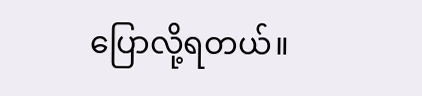ပြောလို့ရတယ်။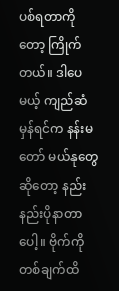ပစ်ရတာကိုတော့ ကြိုက်တယ်။ ဒါပေမယ့် ကျည်ဆံမှန်ရင်က နန်းမတော် မယ်နုတွေဆိုတော့ နည်းနည်းပိုနာတာပေါ့။ ဗိုက်ကို တစ်ချက်ထိ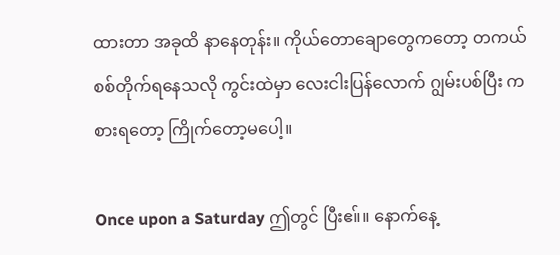ထားတာ အခုထိ နာနေတုန်း။ ကိုယ်တောချောတွေကတော့ တကယ် စစ်တိုက်ရနေသလို ကွင်းထဲမှာ လေးငါးပြန်လောက် ဂျွမ်းပစ်ပြီး ကစားရတော့ ကြိုက်တော့မပေါ့။

Once upon a Saturday ဤတွင် ပြီးဧ။်။ နောက်နေ့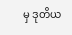မှ ဒုတိယ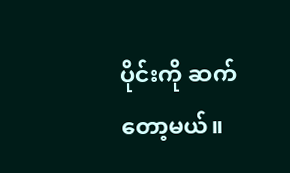ပိုင်းကို ဆက်တော့မယ်။